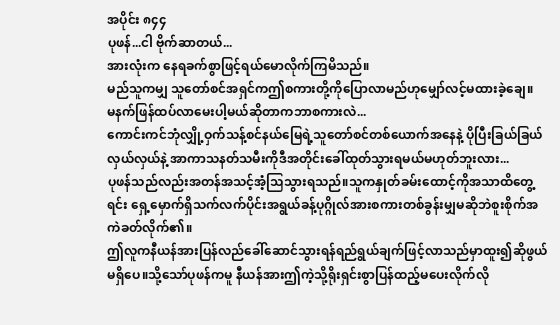အပိုင်း ၈၄၄
ပုဖန်...ငါ ဗိုက်ဆာတယ်...
အားလုံးက နေရခက်စွာဖြင့်ရယ်မောလိုက်ကြမိသည်။
မည်သူကမျှ သူတော်စင်အရှင်ကဤစကားတို့ကိုပြောလာမည်ဟုမျှော်လင့်မထားခဲ့ချေ။
မနက်ဖြန်ထပ်လာမေးပါ့မယ်ဆိုတာကဘာစကားလဲ...
ကောင်းကင်ဘုံလျှို့ဝှက်သန့်စင်နယ်မြေရဲ့သူတော်စင်တစ်ယောက်အနေနဲ့ ပိုပြီးခြယ်ခြယ်လှယ်လှယ်နဲ့ အာကာသနတ်သမီးကိုဒီအတိုင်းခေါ်ထုတ်သွားရမယ်မဟုတ်ဘူးလား...
ပုဖန်သည်လည်းအတန်အသင့်အံ့သြသွားရသည်။သူကနှုတ်ခမ်းထောင့်ကိုအသာထိတွေ့ရင်း ရှေ့မှောက်ရှိသက်လက်ပိုင်းအရွယ်ခန့်ပုဂ္ဂိုလ်အားစကားတစ်ခွန်းမျှမဆိုဘဲစူးစိုက်အကဲခတ်လိုက်၏။
ဤလူကနီယန်အားပြန်လည်ခေါ်ဆောင်သွားရန်ရည်ရွယ်ချက်ဖြင့်လာသည်မှာထူး၍ဆိုဖွယ်မရှိပေ။သို့သော်ပုဖန်ကမူ နီယန်အားဤကဲ့သို့ရိုးရှင်းစွာပြန်ထည့်မပေးလိုက်လို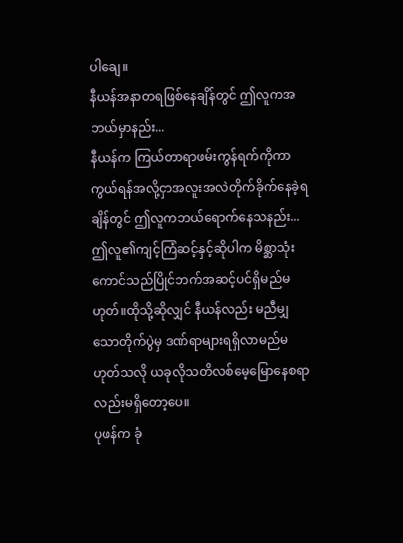ပါချေ။
နီယန်အနာတရဖြစ်နေချိန်တွင် ဤလူကအဘယ်မှာနည်း...
နီယန်က ကြယ်တာရာဖမ်းကွန်ရက်ကိုကာကွယ်ရန်အလို့ငှာအလူးအလဲတိုက်ခိုက်နေခဲ့ရချိန်တွင် ဤလူကဘယ်ရောက်နေသနည်း...
ဤလူ၏ကျင့်ကြံဆင့်နှင့်ဆိုပါက မိစ္ဆာသုံးကောင်သည်ပြိုင်ဘက်အဆင့်ပင်ရှိမည်မဟုတ်။ထိုသို့ဆိုလျှင် နီယန်လည်း မညီမျှသောတိုက်ပွဲမှ ဒဏ်ရာများရရှိလာမည်မဟုတ်သလို ယခုလိုသတိလစ်မေ့မြောနေစရာလည်းမရှိတော့ပေ။
ပုဖန်က ခုံ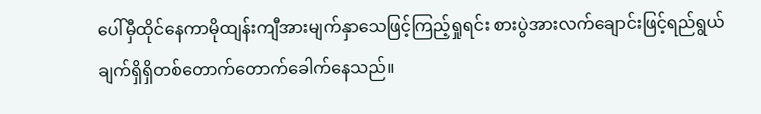ပေါ်မှီထိုင်နေကာမိုထျန်းကျီအားမျက်နှာသေဖြင့်ကြည့်ရှုရင်း စားပွဲအားလက်ချောင်းဖြင့်ရည်ရွယ်ချက်ရှိရှိတစ်တောက်တောက်ခေါက်နေသည်။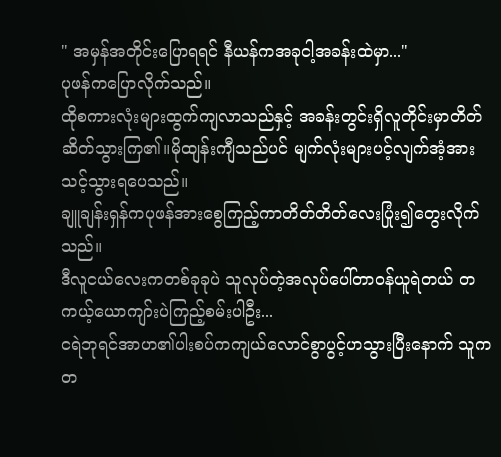" အမှန်အတိုင်းပြောရရင် နီယန်ကအခုငါ့အခန်းထဲမှာ..."
ပုဖန်ကပြောလိုက်သည်။
ထိုစကားလုံးများထွက်ကျလာသည်နှင့် အခန်းတွင်းရှိလူတိုင်းမှာတိတ်ဆိတ်သွားကြ၏။မိုထျန်းကျီသည်ပင် မျက်လုံးများပင့်လျက်အံ့အားသင့်သွားရပေသည်။
ချူချန်းရှန်ကပုဖန်အားစွေကြည့်ကာတိတ်တိတ်လေးပြုံး၍တွေးလိုက်သည်။
ဒီလူငယ်လေးကတစ်ခုခုပဲ သူလုပ်တဲ့အလုပ်ပေါ်တာဝန်ယူရဲတယ် တကယ့်ယောကျာ်းပဲကြည့်စမ်းပါဦး...
ငရဲဘုရင်အာဟ၏ပါးစပ်ကကျယ်လောင်စွာပွင့်ဟသွားပြီးနောက် သူကတ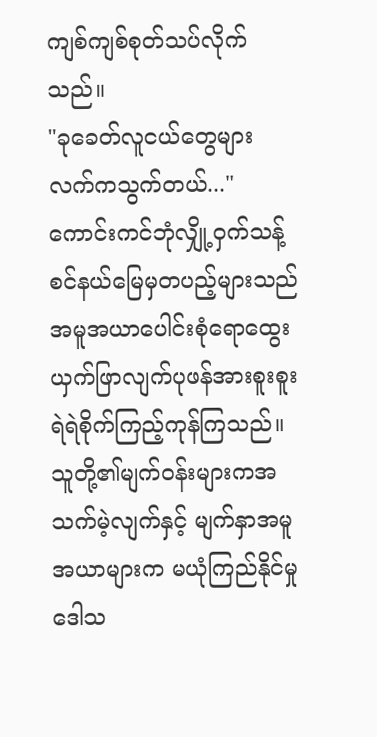ကျစ်ကျစ်စုတ်သပ်လိုက်သည်။
"ခုခေတ်လူငယ်တွေများ လက်ကသွက်တယ်..."
ကောင်းကင်ဘုံလျှို့ဝှက်သန့်စင်နယ်မြေမှတပည့်များသည်အမူအယာပေါင်းစုံရောထွေးယှက်ဖြာလျက်ပုဖန်အားစူးစူးရဲရဲစိုက်ကြည့်ကုန်ကြသည်။သူတို့၏မျက်ဝန်းများကအသက်မဲ့လျက်နှင့် မျက်နှာအမူအယာများက မယုံကြည်နိုင်မှုဒေါသ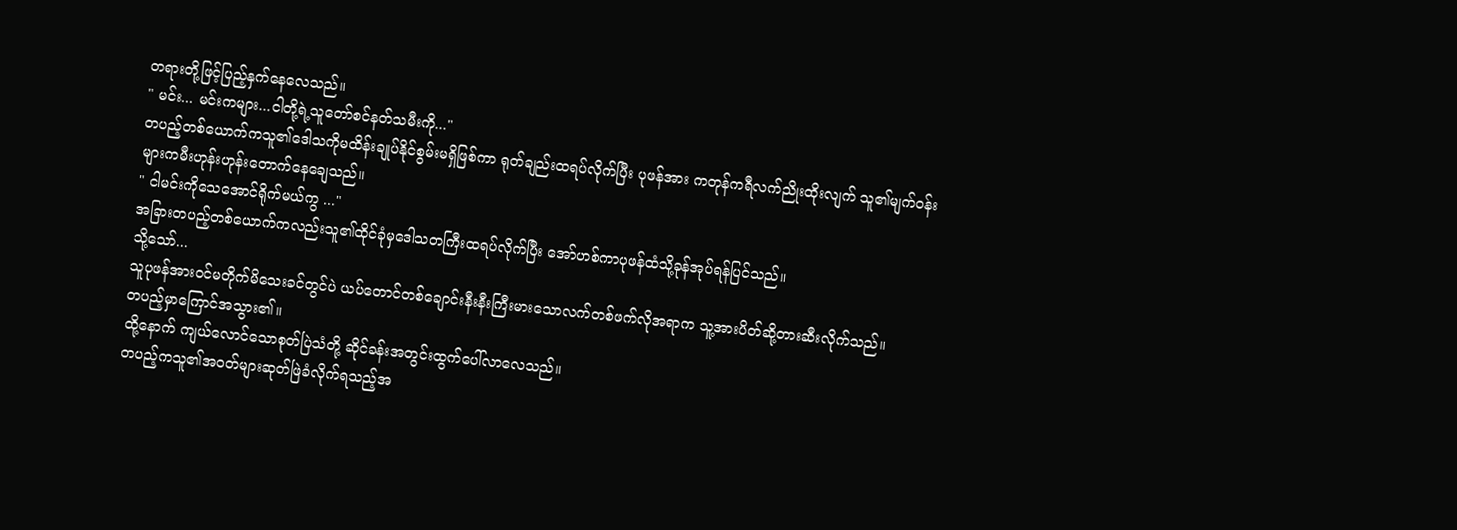တရားတို့ဖြင့်ပြည့်နှက်နေလေသည်။
" မင်း... မင်းကများ...ငါတို့ရဲ့သူတော်စင်နတ်သမီးကို..."
တပည့်တစ်ယောက်ကသူ၏ဒေါသကိုမထိန်းချုပ်နိုင်စွမ်းမရှိဖြစ်ကာ ရုတ်ချည်းထရပ်လိုက်ပြီး ပုဖန်အား ကတုန်ကရီလက်ညိုးထိုးလျက် သူ၏မျက်ဝန်းများကမီးဟုန်းဟုန်းတောက်နေချေသည်။
" ငါမင်းကိုသေအောင်ရိုက်မယ်ကွ ..."
အခြားတပည့်တစ်ယောက်ကလည်းသူ၏ထိုင်ခုံမှဒေါသတကြီးထရပ်လိုက်ပြီး အော်ဟစ်ကာပုဖန်ထံသို့ခုန်အုပ်ရန်ပြင်သည်။
သို့သော်...
သူပုဖန်အားဝင်မတိုက်မိသေးခင်တွင်ပဲ ယပ်တောင်တစ်ချောင်းနီးနီးကြီးမားသောလက်တစ်ဖက်လိုအရာက သူ့အားပိတ်ဆို့တားဆီးလိုက်သည်။
တပည့်မှာကြောင်အသွား၏။
ထို့နောက် ကျယ်လောင်သောစုတ်ပြဲသံတို့ ဆိုင်ခန်းအတွင်းထွက်ပေါ်လာလေသည်။
တပည့်ကသူ၏အဝတ်များဆုတ်ဖြဲခံလိုက်ရသည့်အ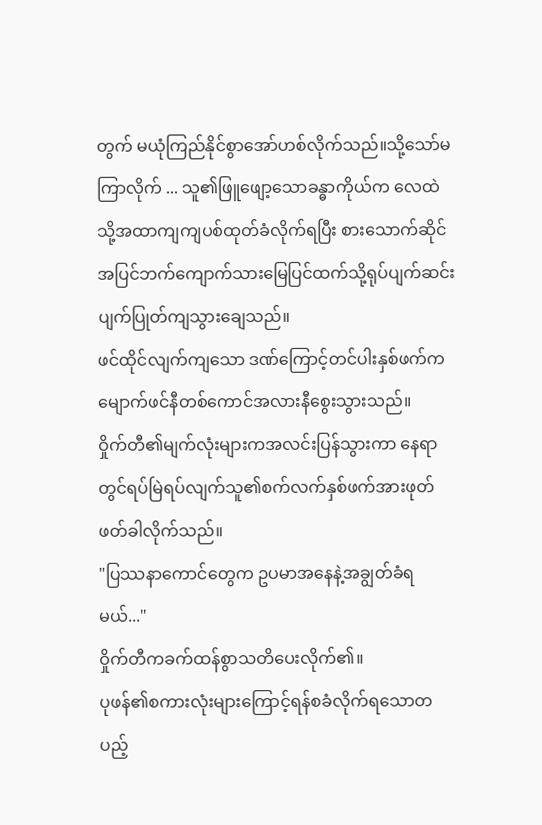တွက် မယုံကြည်နိုင်စွာအော်ဟစ်လိုက်သည်။သို့သော်မကြာလိုက် ... သူ၏ဖြူဖျော့သောခန္ဓာကိုယ်က လေထဲသို့အထာကျကျပစ်ထုတ်ခံလိုက်ရပြီး စားသောက်ဆိုင်အပြင်ဘက်ကျောက်သားမြေပြင်ထက်သို့ရုပ်ပျက်ဆင်းပျက်ပြုတ်ကျသွားချေသည်။
ဖင်ထိုင်လျက်ကျသော ဒဏ်ကြောင့်တင်ပါးနှစ်ဖက်က မျောက်ဖင်နီတစ်ကောင်အလားနီစွေးသွားသည်။
ဝှိုက်တီ၏မျက်လုံးများကအလင်းပြန်သွားကာ နေရာတွင်ရပ်မြဲရပ်လျက်သူ၏စက်လက်နှစ်ဖက်အားဖုတ်ဖတ်ခါလိုက်သည်။
"ပြဿနာကောင်တွေက ဥပမာအနေနဲ့အချွတ်ခံရမယ်..."
ဝှိုက်တီကခက်ထန်စွာသတိပေးလိုက်၏။
ပုဖန်၏စကားလုံးများကြောင့်ရန်စခံလိုက်ရသောတပည့်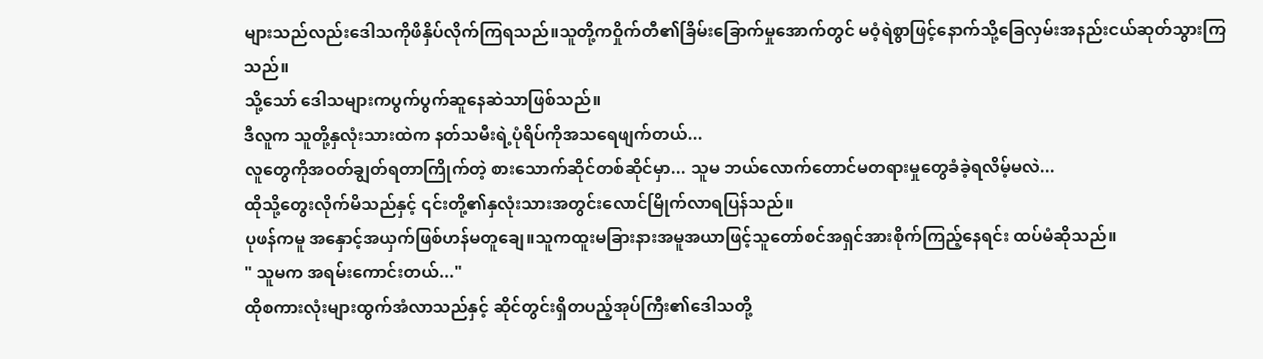များသည်လည်းဒေါသကိုဖိနှိပ်လိုက်ကြရသည်။သူတို့ကဝှိုက်တီ၏ခြိမ်းခြောက်မှုအောက်တွင် မဝံ့ရဲစွာဖြင့်နောက်သို့ခြေလှမ်းအနည်းငယ်ဆုတ်သွားကြသည်။
သို့သော် ဒေါသများကပွက်ပွက်ဆူနေဆဲသာဖြစ်သည်။
ဒီလူက သူတို့နှလုံးသားထဲက နတ်သမီးရဲ့ပုံရိပ်ကိုအသရေဖျက်တယ်...
လူတွေကိုအဝတ်ချွတ်ရတာကြိုက်တဲ့ စားသောက်ဆိုင်တစ်ဆိုင်မှာ... သူမ ဘယ်လောက်တောင်မတရားမှုတွေခံခဲ့ရလိမ့်မလဲ...
ထိုသို့တွေးလိုက်မိသည်နှင့် ၎င်းတို့၏နှလုံးသားအတွင်းလောင်မြိုက်လာရပြန်သည်။
ပုဖန်ကမူ အနှောင့်အယှက်ဖြစ်ဟန်မတူချေ။သူကထူးမခြားနားအမူအယာဖြင့်သူတော်စင်အရှင်အားစိုက်ကြည့်နေရင်း ထပ်မံဆိုသည်။
" သူမက အရမ်းကောင်းတယ်..."
ထိုစကားလုံးများထွက်အံလာသည်နှင့် ဆိုင်တွင်းရှိတပည့်အုပ်ကြီး၏ဒေါသတို့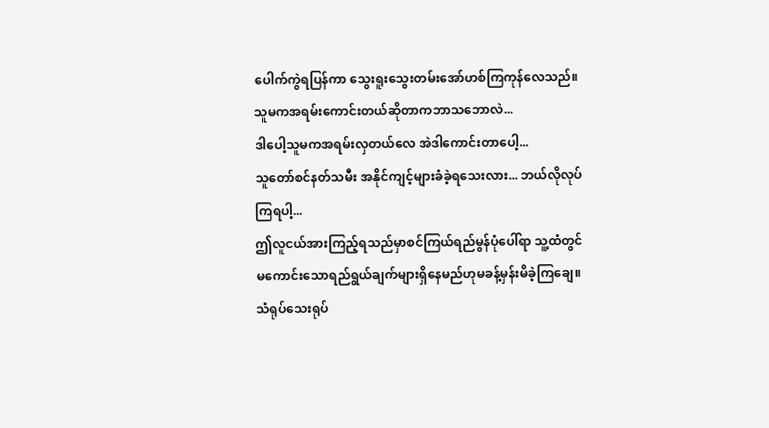ပေါက်ကွဲရပြန်ကာ သွေးရူးသွေးတမ်းအော်ဟစ်ကြကုန်လေသည်။
သူမကအရမ်းကောင်းတယ်ဆိုတာကဘာသဘောလဲ...
ဒါပေါ့သူမကအရမ်းလှတယ်လေ အဲဒါကောင်းတာပေါ့...
သူတော်စင်နတ်သမီး အနိုင်ကျင့်များခံခဲ့ရသေးလား... ဘယ်လိုလုပ်ကြရပါ့...
ဤလူငယ်အားကြည့်ရသည်မှာစင်ကြယ်ရည်မွန်ပုံပေါ်ရာ သူ့ထံတွင်မကောင်းသောရည်ရွယ်ချက်များရှိနေမည်ဟုမခန့်မှန်းမိခဲ့ကြချေ။
သံရုပ်သေးရုပ်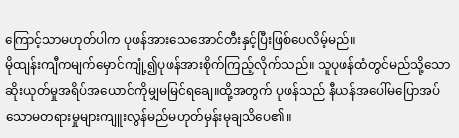ကြောင့်သာမဟုတ်ပါက ပုဖန်အားသေအောင်တီးနှင့်ပြီးဖြစ်ပေလိမ့်မည်။
မိုထျန်းကျီကမျက်မှောင်ကျုံ့၍ပုဖန်အားစိုက်ကြည့်လိုက်သည်။ သူပုဖန်ထံတွင်မည်သို့သောဆိုးယုတ်မှုအရိပ်အယောင်ကိုမျှမမြင်ရချေ။ထို့အတွက် ပုဖန်သည် နီယန်အပေါ်မပြောအပ်သောမတရားမှုများကျူးလွန်မည်မဟုတ်မှန်းမုချသိပေ၏။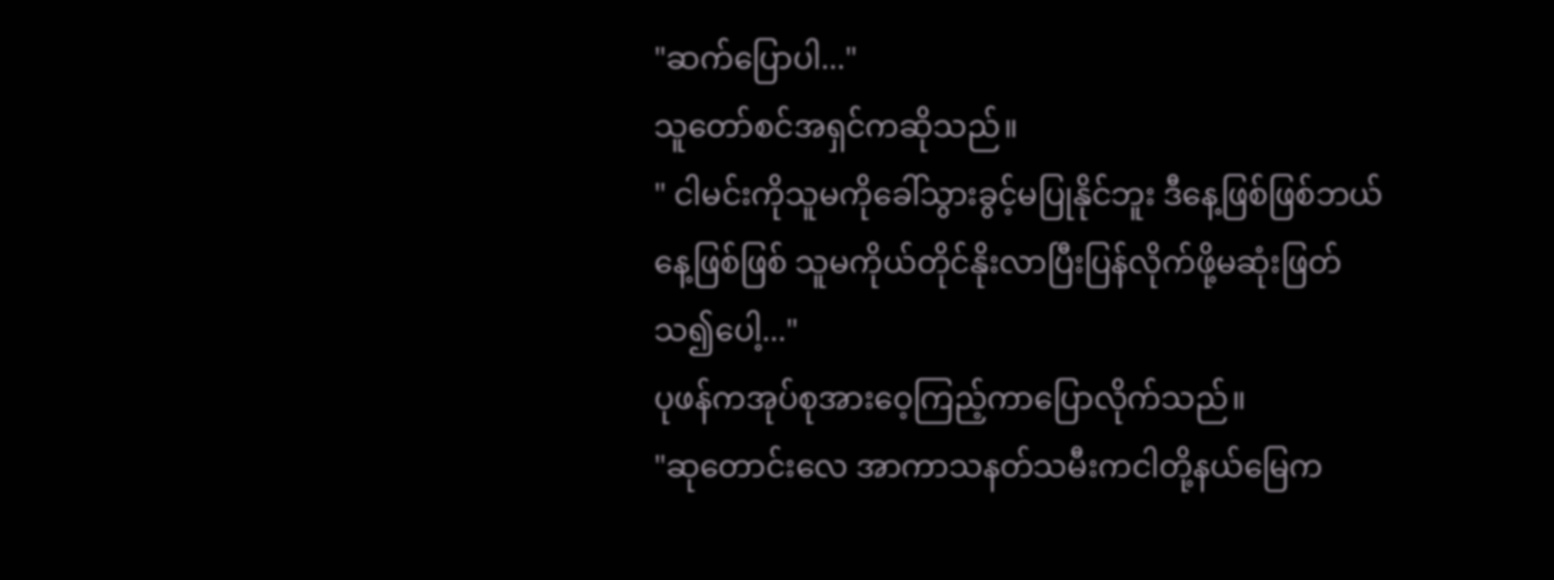"ဆက်ပြောပါ..."
သူတော်စင်အရှင်ကဆိုသည်။
" ငါမင်းကိုသူမကိုခေါ်သွားခွင့်မပြုနိုင်ဘူး ဒီနေ့ဖြစ်ဖြစ်ဘယ်နေ့ဖြစ်ဖြစ် သူမကိုယ်တိုင်နိုးလာပြီးပြန်လိုက်ဖို့မဆုံးဖြတ်သ၍ပေါ့..."
ပုဖန်ကအုပ်စုအားဝေ့ကြည့်ကာပြောလိုက်သည်။
"ဆုတောင်းလေ အာကာသနတ်သမီးကငါတို့နယ်မြေက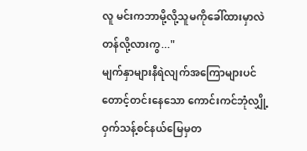လူ မင်းကဘာမို့လို့သူမကိုခေါ်ထားမှာလဲ တန်လို့လားကွ..."
မျက်နှာများနီရဲလျက်အကြောများပင်တောင့်တင်းနေသော ကောင်းကင်ဘုံလျှို့ဝှက်သန့်စင်နယ်မြေမှတ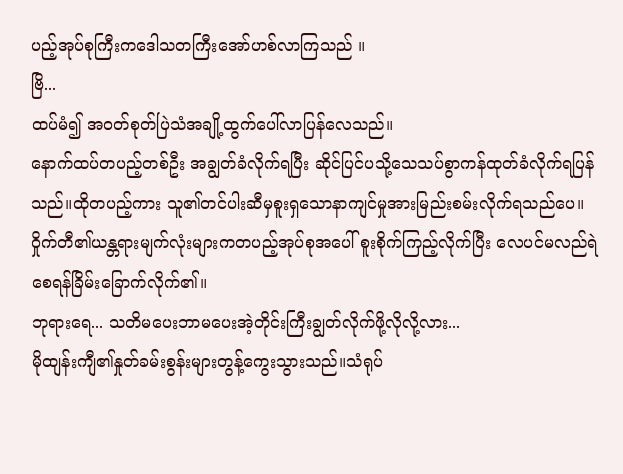ပည့်အုပ်စုကြီးကဒေါသတကြီးအော်ဟစ်လာကြသည် ။
ဗြိ...
ထပ်မံ၍ အဝတ်စုတ်ပြဲသံအချို့ထွက်ပေါ်လာပြန်လေသည်။
နောက်ထပ်တပည့်တစ်ဦး အချွတ်ခံလိုက်ရပြီး ဆိုင်ပြင်ပသို့သေသပ်စွာကန်ထုတ်ခံလိုက်ရပြန်သည်။ထိုတပည့်ကား သူ၏တင်ပါးဆီမှစူးရှသောနာကျင်မှုအားမြည်းစမ်းလိုက်ရသည်ပေ။
ဝှိုက်တီ၏ယန္တရားမျက်လုံးများကတပည့်အုပ်စုအပေါ် စူးစိုက်ကြည့်လိုက်ပြီး လေပင်မလည်ရဲစေရန်ခြိမ်းခြောက်လိုက်၏။
ဘုရားရေ... သတိမပေးဘာမပေးအဲ့တိုင်းကြီးချွတ်လိုက်ဖို့လိုလို့လား...
မိုထျန်းကျီ၏နှုတ်ခမ်းစွန်းများတွန့်ကွေးသွားသည်။သံရုပ်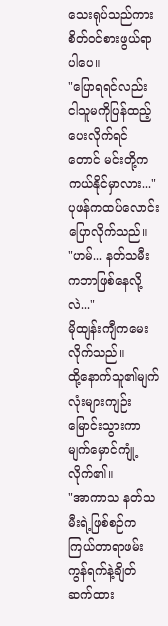သေးရုပ်သည်ကား စိတ်ဝင်စားဖွယ်ရာပါပေ။
"ပြောရရင်လည်း ငါသူမကိုပြန်ထည့်ပေးလိုက်ရင်တောင် မင်းတို့ကကယ်နိုင်မှာလား..."
ပုဖန်ကထပ်လောင်းပြောလိုက်သည်။
"ဟမ်... နတ်သမီးကဘာဖြစ်နေလို့လဲ..."
မိုထျန်းကျီကမေးလိုက်သည်။
ထို့နောက်သူ၏မျက်လုံးများကျဉ်းမြောင်းသွားကာမျက်မှောင်ကျုံ့လိုက်၏။
"အာကာသ နတ်သမီးရဲ့ဖြစ်စဉ်ကကြယ်တာရာဖမ်းကွန်ရက်နဲ့ချိတ်ဆက်ထား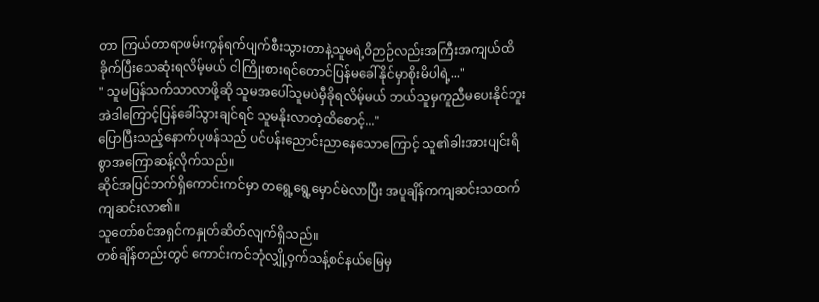တာ ကြယ်တာရာဖမ်းကွန်ရက်ပျက်စီးသွားတာနဲ့သူမရဲ့ဝိဉာဉ်လည်းအကြီးအကျယ်ထိခိုက်ပြီးသေဆုံးရလိမ့်မယ် ငါကြိုးစားရင်တောင်ပြန်မခေါ်နိုင်မှာစိုးမိပါရဲ့..."
" သူမပြန်သက်သာလာဖို့ဆို သူမအပေါ်သူမပဲမှီခိုရလိမ့်မယ် ဘယ်သူမှကူညီမပေးနိုင်ဘူး အဲဒါကြောင့်ပြန်ခေါ်သွားချင်ရင် သူမနိုးလာတဲ့ထိစောင့်..."
ပြောပြီးသည့်နောက်ပုဖန်သည် ပင်ပန်းညောင်းညာနေသောကြောင့် သူ၏ခါးအားပျင်းရိစွာအကြောဆန့်လိုက်သည်။
ဆိုင်အပြင်ဘက်ရှိကောင်းကင်မှာ တရွေ့ရွေ့မှောင်မဲလာပြီး အပူချိန်ကကျဆင်းသထက်ကျဆင်းလာ၏။
သူတော်စင်အရှင်ကနှုတ်ဆိတ်လျက်ရှိသည်။
တစ်ချိန်တည်းတွင် ကောင်းကင်ဘုံလျှို့ဝှက်သန့်စင်နယ်မြေမှ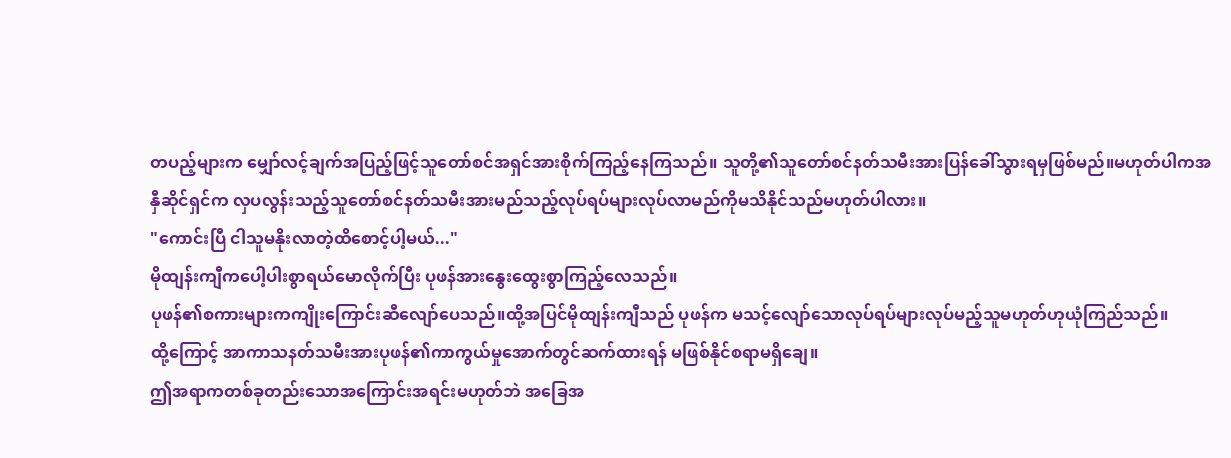တပည့်များက မျှော်လင့်ချက်အပြည့်ဖြင့်သူတော်စင်အရှင်အားစိုက်ကြည့်နေကြသည်။ သူတို့၏သူတော်စင်နတ်သမီးအားပြန်ခေါ်သွားရမှဖြစ်မည်။မဟုတ်ပါကအနှီဆိုင်ရှင်က လှပလွန်းသည့်သူတော်စင်နတ်သမီးအားမည်သည့်လုပ်ရပ်များလုပ်လာမည်ကိုမသိနိုင်သည်မဟုတ်ပါလား။
"ကောင်းပြီ ငါသူမနိုးလာတဲ့ထိစောင့်ပါ့မယ်..."
မိုထျန်းကျီကပေါ့ပါးစွာရယ်မောလိုက်ပြီး ပုဖန်အားနွေးထွေးစွာကြည့်လေသည်။
ပုဖန်၏စကားများကကျိုးကြောင်းဆီလျော်ပေသည်။ထို့အပြင်မိုထျန်းကျီသည် ပုဖန်က မသင့်လျော်သောလုပ်ရပ်များလုပ်မည့်သူမဟုတ်ဟုယုံကြည်သည်။
ထို့ကြောင့် အာကာသနတ်သမီးအားပုဖန်၏ကာကွယ်မှုအောက်တွင်ဆက်ထားရန် မဖြစ်နိုင်စရာမရှိချေ။
ဤအရာကတစ်ခုတည်းသောအကြောင်းအရင်းမဟုတ်ဘဲ အခြေအ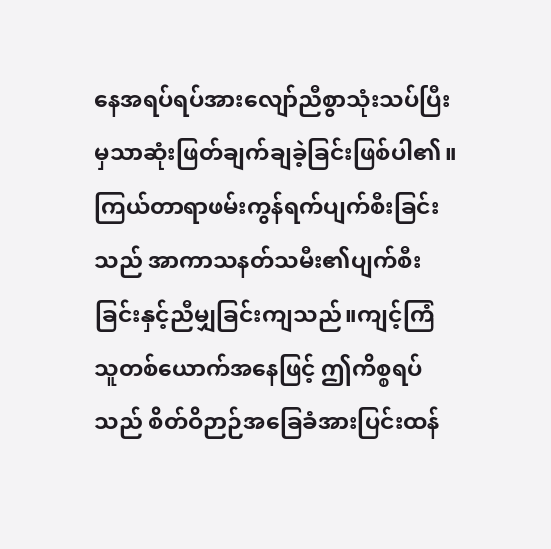နေအရပ်ရပ်အားလျော်ညီစွာသုံးသပ်ပြီးမှသာဆုံးဖြတ်ချက်ချခဲ့ခြင်းဖြစ်ပါ၏။
ကြယ်တာရာဖမ်းကွန်ရက်ပျက်စီးခြင်းသည် အာကာသနတ်သမီး၏ပျက်စီးခြင်းနှင့်ညီမျှခြင်းကျသည်။ကျင့်ကြံသူတစ်ယောက်အနေဖြင့် ဤကိစ္စရပ်သည် စိတ်ဝိဉာဉ်အခြေခံအားပြင်းထန်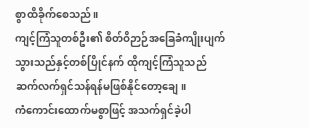စွာထိခိုက်စေသည်။
ကျင့်ကြံသူတစ်ဦး၏ စိတ်ဝိဉာဉ်အခြေခံကျိုးပျက်သွားသည်နှင့်တစ်ပြိုင်နက် ထိုကျင့်ကြံသူသည် ဆက်လက်ရှင်သန်ရန်မဖြစ်နိုင်တော့ချေ။
ကံကောင်းထောက်မစွာဖြင့် အသက်ရှင်ခဲ့ပါ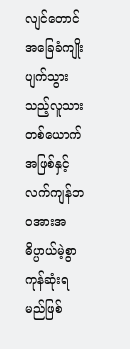လျင်တောင် အခြေခံကျိုးပျက်သွားသည့်လူသားတစ်ယောက်အဖြစ်နှင့်လက်ကျန်ဘဝအားအဓိပ္ပာယ်မဲ့စွာကုန်ဆုံးရမည်ဖြစ်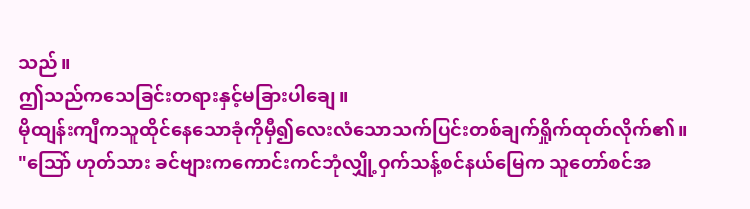သည်။
ဤသည်ကသေခြင်းတရားနှင့်မခြားပါချေ။
မိုထျန်းကျီကသူထိုင်နေသောခုံကိုမှီ၍လေးလံသောသက်ပြင်းတစ်ချက်ရှိုက်ထုတ်လိုက်၏။
"သြော် ဟုတ်သား ခင်ဗျားကကောင်းကင်ဘုံလျှို့ဝှက်သန့်စင်နယ်မြေက သူတော်စင်အ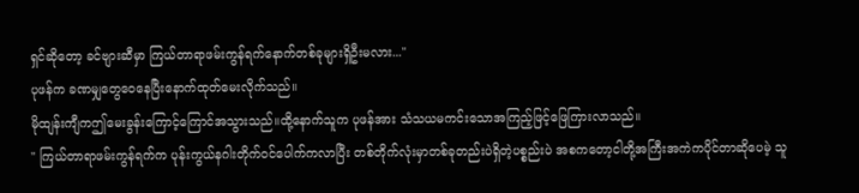ရှင်ဆိုတော့ ခင်ဗျားဆီမှာ ကြယ်တာရာဖမ်းကွန်ရက်နောက်တစ်ခုများရှိဦးမလား..."
ပုဖန်က ခဏမျှတွေဝေနေပြီးနောက်ထုတ်မေးလိုက်သည်။
မိုထျန်းကျီကဤမေးခွန်းကြောင့်ကြောင်အသွားသည်။ထို့နောက်သူက ပုဖန်အား သံသယမကင်းသောအကြည့်ဖြင့်ဖြေကြားလာသည်။
" ကြယ်တာရာဖမ်းကွန်ရက်က ပုန်းကွယ်နဂါးတိုက်ဝင်ပေါက်ကလာပြီး တစ်တိုက်လုံးမှာတစ်ခုတည်းပဲရှိတဲ့ပစ္စည်းပဲ အစကတော့ငါတို့အကြီးအကဲကပိုင်တာဆိုပေမဲ့ သူ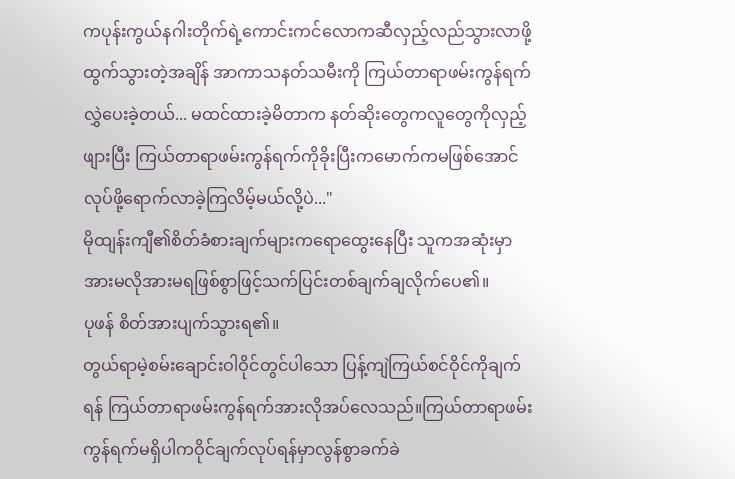ကပုန်းကွယ်နဂါးတိုက်ရဲ့ကောင်းကင်လောကဆီလှည့်လည်သွားလာဖို့ထွက်သွားတဲ့အချိန် အာကာသနတ်သမီးကို ကြယ်တာရာဖမ်းကွန်ရက်လွှဲပေးခဲ့တယ်... မထင်ထားခဲ့မိတာက နတ်ဆိုးတွေကလူတွေကိုလှည့်ဖျားပြီး ကြယ်တာရာဖမ်းကွန်ရက်ကိုခိုးပြီးကမောက်ကမဖြစ်အောင်လုပ်ဖို့ရောက်လာခဲ့ကြလိမ့်မယ်လို့ပဲ..."
မိုထျန်းကျီ၏စိတ်ခံစားချက်များကရောထွေးနေပြီး သူကအဆုံးမှာ အားမလိုအားမရဖြစ်စွာဖြင့်သက်ပြင်းတစ်ချက်ချလိုက်ပေ၏။
ပုဖန် စိတ်အားပျက်သွားရ၏။
တွယ်ရာမဲ့စမ်းချောင်းဝါဝိုင်တွင်ပါသော ပြန့်ကျဲကြယ်စင်ဝိုင်ကိုချက်ရန် ကြယ်တာရာဖမ်းကွန်ရက်အားလိုအပ်လေသည်။ကြယ်တာရာဖမ်းကွန်ရက်မရှိပါကဝိုင်ချက်လုပ်ရန်မှာလွန်စွာခက်ခဲ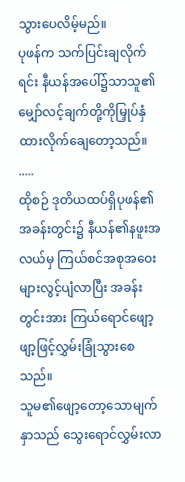သွားပေလိမ့်မည်။
ပုဖန်က သက်ပြင်းချလိုက်ရင်း နီယန်အပေါ်၌သာသူ၏မျှော်လင့်ချက်တို့ကိုမြှုပ်နှံထားလိုက်ချေတော့သည်။
.....
ထိုစဉ် ဒုတိယထပ်ရှိပုဖန်၏အခန်းတွင်း၌ နီယန်၏နဖူးအလယ်မှ ကြယ်စင်အစုအဝေးများလွင့်ပျံလာပြီး အခန်းတွင်းအား ကြယ်ရောင်ဖျော့ဖျာ့ဖြင့်လွှမ်းခြုံသွားစေသည်။
သူမ၏ဖျော့တော့သောမျက်နှာသည် သွေးရောင်လွှမ်းလာ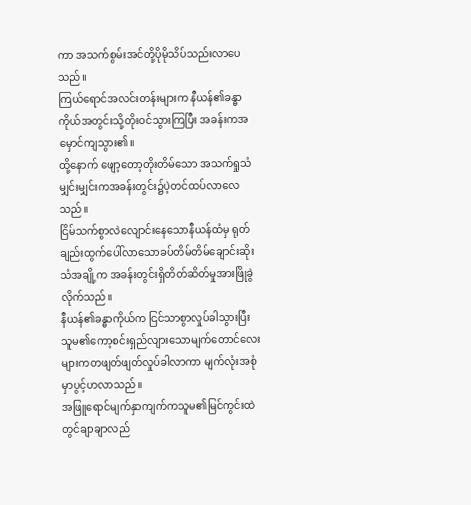ကာ အသက်စွမ်းအင်တို့ပိုမိုသိပ်သည်းလာပေသည်။
ကြယ်ရောင်အလင်းတန်းများက နီယန်၏ခန္ဓာကိုယ်အတွင်းသို့တိုးဝင်သွားကြပြီး အခန်းကအမှောင်ကျသွား၏။
ထို့နောက် ဖျော့တော့တိုးတိမ်သော အသက်ရှုသံမျှင်းမျှင်းကအခန်းတွင်း၌ပဲ့တင်ထပ်လာလေသည်။
ငြိမ်သက်စွာလဲလျောင်းနေသောနီယန်ထံမှ ရုတ်ချည်းထွက်ပေါ်လာသောခပ်တိမ်တိမ်ချောင်းဆိုးသံအချို့က အခန်းတွင်းရှိတိတ်ဆိတ်မှုအားဖြိုခွဲလိုက်သည်။
နီယန်၏ခန္ဓာကိုယ်က ငြင်သာစွာလှုပ်ခါသွားပြီး သူမ၏ကော့စင်းရှည်လျားသောမျက်တောင်လေးများကတဖျတ်ဖျတ်လှုပ်ခါလာကာ မျက်လုံးအစုံမှာပွင့်ဟလာသည်။
အဖြူရောင်မျက်နှာကျက်ကသူမ၏မြင်ကွင်းထဲတွင်ချာချာလည်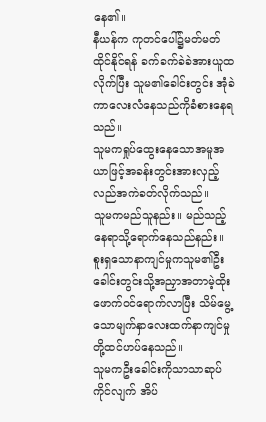နေ၏။
နီယန်က ကုတင်ပေါ်၌မတ်မတ်ထိုင်နိုင်ရန် ခက်ခက်ခဲခဲအားယူထလိုက်ပြီး သူမ၏ခေါင်းတွင်း အုံခဲကာလေးလံနေသည်ကိုခံစားနေရသည်။
သူမကရှုပ်ထွေးနေသောအမူအယာဖြင့်အခန်းတွင်းအားလှည့်လည်အကဲခတ်လိုက်သည်။
သူမကမည်သူနည်း။ မည်သည့်နေရာသို့ရောက်နေသည်နည်း။
စူးရှသောနာကျင်မှုကသူမ၏ဦးခေါင်းတွင်းသို့အညှာအတာမဲ့ထိုးဖောက်ဝင်ရောက်လာပြီး သိမ်မွေ့သောမျက်နှာလေးထက်နာကျင်မှုတို့ထင်ဟပ်နေသည်။
သူမကဦးခေါင်းကိုသာသာဆုပ်ကိုင်လျက် အိပ်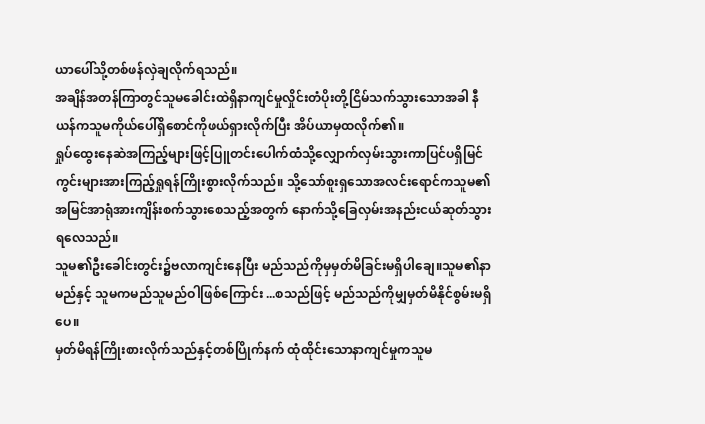ယာပေါ်သို့တစ်ဖန်လှဲချလိုက်ရသည်။
အချိန်အတန်ကြာတွင်သူမခေါင်းထဲရှိနာကျင်မှုလှိုင်းတံပိုးတို့ငြိမ်သက်သွားသောအခါ နီယန်ကသူမကိုယ်ပေါ်ရှိစောင်ကိုဖယ်ရှားလိုက်ပြီး အိပ်ယာမှထလိုက်၏။
ရှုပ်ထွေးနေဆဲအကြည့်များဖြင့်ပြူတင်းပေါက်ထံသို့လျှောက်လှမ်းသွားကာပြင်ပရှိမြင်ကွင်းများအားကြည့်ရှုရန်ကြိုးစွားလိုက်သည်။ သို့သော်စူးရှသောအလင်းရောင်ကသူမ၏အမြင်အာရုံအားကျိန်းစက်သွားစေသည့်အတွက် နောက်သို့ခြေလှမ်းအနည်းငယ်ဆုတ်သွားရလေသည်။
သူမ၏ဦးခေါင်းတွင်း၌ဗလာကျင်းနေပြီး မည်သည်ကိုမှမှတ်မိခြင်းမရှိပါချေ။သူမ၏နာမည်နှင့် သူမကမည်သူမည်ဝါဖြစ်ကြောင်း ...စသည်ဖြင့် မည်သည်ကိုမျှမှတ်မိနိုင်စွမ်းမရှိပေ။
မှတ်မိရန်ကြိုးစားလိုက်သည်နှင့်တစ်ပြိုက်နက် ထုံထိုင်းသောနာကျင်မှုကသူမ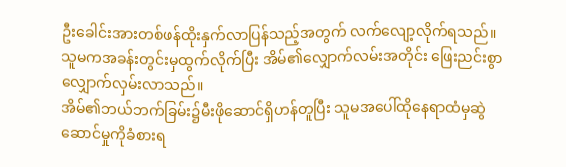ဦးခေါင်းအားတစ်ဖန်ထိုးနှက်လာပြန်သည့်အတွက် လက်လျော့လိုက်ရသည်။
သူမကအခန်းတွင်းမှထွက်လိုက်ပြီး အိမ်၏လျှောက်လမ်းအတိုင်း ဖြေးညင်းစွာလျှောက်လှမ်းလာသည်။
အိမ်၏ဘယ်ဘက်ခြမ်း၌မီးဖိုဆောင်ရှိဟန်တူပြီး သူမအပေါ်ထိုနေရာထံမှဆွဲဆောင်မှုကိုခံစားရ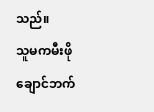သည်။
သူမကမီးဖိုချောင်ဘက်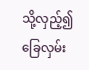သို့လှည့်၍ခြေလှမ်း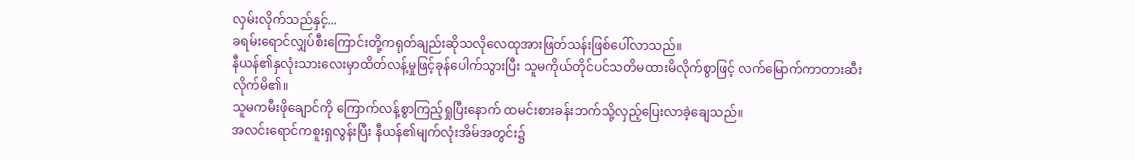လှမ်းလိုက်သည်နှင့်...
ခရမ်းရောင်လျှပ်စီးကြောင်းတို့ကရုတ်ချည်းဆိုသလိုလေထုအားဖြတ်သန်းဖြစ်ပေါ်လာသည်။
နီယန်၏နှလုံးသားလေးမှာထိတ်လန့်မှုဖြင့်ခုန်ပေါက်သွားပြီး သူမကိုယ်တိုင်ပင်သတိမထားမိလိုက်စွာဖြင့် လက်မြောက်ကာတားဆီးလိုက်မိ၏။
သူမကမီးဖိုချောင်ကို ကြောက်လန့်စွာကြည့်ရှုပြီးနောက် ထမင်းစားခန်းဘက်သို့လှည့်ပြေးလာခဲ့ချေသည်။
အလင်းရောင်ကစူးရှလွန်းပြီး နီယန်၏မျက်လုံးအိမ်အတွင်း၌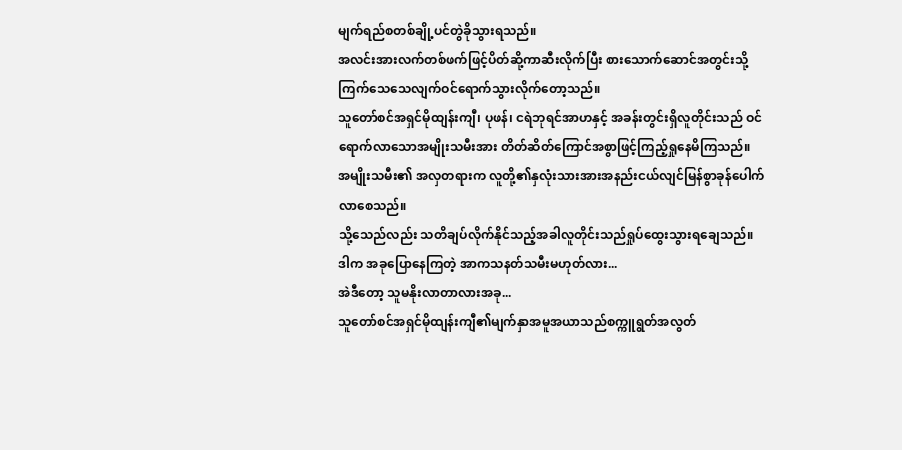မျက်ရည်စတစ်ချို့ပင်တွဲခိုသွားရသည်။
အလင်းအားလက်တစ်ဖက်ဖြင့်ပိတ်ဆို့ကာဆီးလိုက်ပြီး စားသောက်ဆောင်အတွင်းသို့ကြက်သေသေလျက်ဝင်ရောက်သွားလိုက်တော့သည်။
သူတော်စင်အရှင်မိုထျန်းကျီ၊ ပုဖန်၊ ငရဲဘုရင်အာဟနှင့် အခန်းတွင်းရှိလူတိုင်းသည် ဝင်ရောက်လာသောအမျိုးသမီးအား တိတ်ဆိတ်ကြောင်အစွာဖြင့်ကြည့်ရှုနေမိကြသည်။
အမျိုးသမီး၏ အလှတရားက လူတို့၏နှလုံးသားအားအနည်းငယ်လျင်မြန်စွာခုန်ပေါက်လာစေသည်။
သို့သေည်လည်း သတိချပ်လိုက်နိုင်သည့်အခါလူတိုင်းသည်ရှုပ်ထွေးသွားရချေသည်။
ဒါက အခုပြောနေကြတဲ့ အာကသနတ်သမီးမဟုတ်လား...
အဲဒီတော့ သူမနိုးလာတာလားအခု...
သူတော်စင်အရှင်မိုထျန်းကျီ၏မျက်နှာအမူအယာသည်စက္ကူရွတ်အလွတ်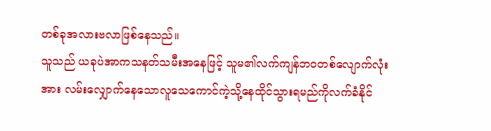တစ်ခုအလားဗလာဖြစ်နေသည်။
သူသည် ယခုပဲအာကသနတ်သမီးအနေဖြင့် သူမ၏လက်ကျန်ဘဝတစ်လျောက်လုံးအား လမ်းလျှောက်နေသောလူသေကောင်ကဲ့သို့နေထိုင်သွားရမည်ကိုလက်ခံနိုင်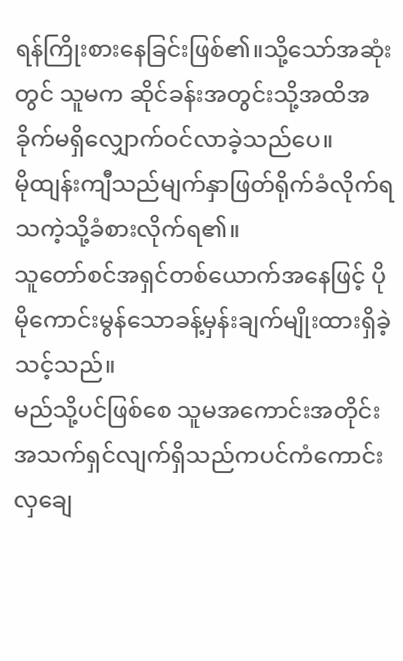ရန်ကြိုးစားနေခြင်းဖြစ်၏။သို့သော်အဆုံးတွင် သူမက ဆိုင်ခန်းအတွင်းသို့အထိအခိုက်မရှိလျှောက်ဝင်လာခဲ့သည်ပေ။
မိုထျန်းကျီသည်မျက်နှာဖြတ်ရိုက်ခံလိုက်ရသကဲ့သို့ခံစားလိုက်ရ၏။
သူတော်စင်အရှင်တစ်ယောက်အနေဖြင့် ပိုမိုကောင်းမွန်သောခန့်မှန်းချက်မျိုးထားရှိခဲ့သင့်သည်။
မည်သို့ပင်ဖြစ်စေ သူမအကောင်းအတိုင်းအသက်ရှင်လျက်ရှိသည်ကပင်ကံကောင်းလှချေ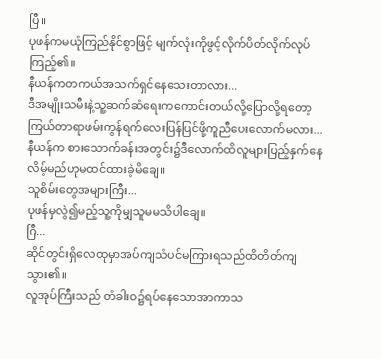ပြီ။
ပုဖန်ကမယုံကြည်နိုင်စွာဖြင့် မျက်လုံးကိုဖွင့်လိုက်ပိတ်လိုက်လုပ်ကြည့်၏။
နီယန်ကတကယ်အသက်ရှင်နေသေးတာလား...
ဒီအမျိုးသမီးနဲ့သူ့ဆက်ဆံရေးကကောင်းတယ်လို့ပြောလို့ရတော့ ကြယ်တာရာဖမ်းကွန်ရက်လေးပြန်ပြင်ဖို့ကူညီပေးလောက်မလား...
နီယန်က စားသောက်ခန်းအတွင်း၌ဒီလောက်ထိလူများပြည့်နှက်နေလိမ့်မည်ဟုမထင်ထားခဲ့မိချေ။
သူစိမ်းတွေအများကြီး...
ပုဖန်မှလွဲ၍မည့်သူ့ကိုမျှသူမမသိပါချေ။
ဂြီ...
ဆိုင်တွင်းရှိလေထုမှာအပ်ကျသံပင်မကြားရသည်ထိတိတ်ကျသွား၏။
လူအုပ်ကြီးသည် တံခါးဝ၌ရပ်နေသောအာကာသ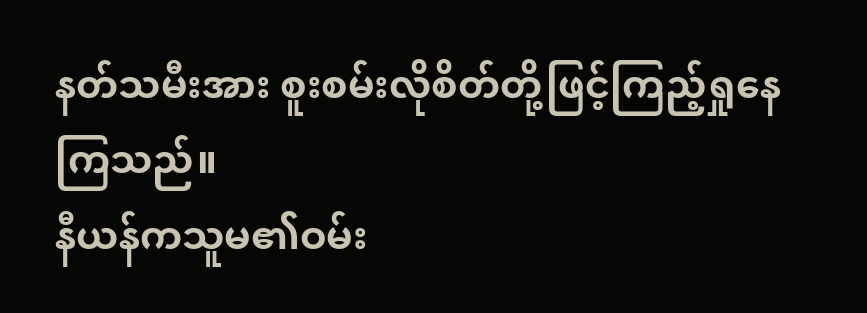နတ်သမီးအား စူးစမ်းလိုစိတ်တို့ဖြင့်ကြည့်ရှုနေကြသည်။
နီယန်ကသူမ၏ဝမ်း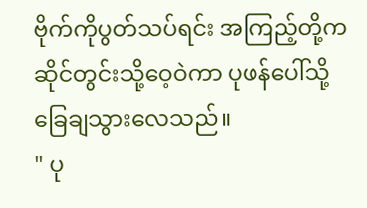ဗိုက်ကိုပွတ်သပ်ရင်း အကြည့်တို့ကဆိုင်တွင်းသို့ဝေ့ဝဲကာ ပုဖန်ပေါ်သို့ခြေချသွားလေသည်။
" ပု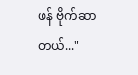ဖန် ဗိုက်ဆာတယ်..."